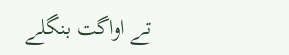تے اواگت بنگلے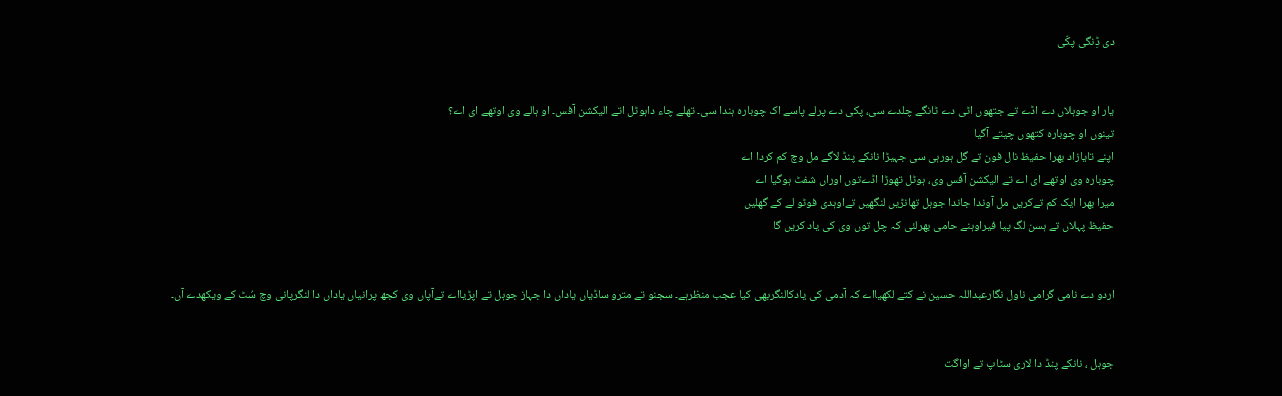دی ڈِنگی پکّی


یار او جوہلاں دے اڈے تے جتھوں اٹی دے ٹانگے چلدے سی، پکی دے پرلے پاسے اک چوبارہ ہندا سی۔ تھلے چاء داہوٹل اتے الیکشن آفس۔ او ہالے وی اوتھے ای اے؟
تینوں او چوبارہ کتھوں چیتے آگیا
اپنے تایازاد بھرا حفیظ نال فون تے گل ہورہی سی جہیڑا نانکے پنڈ لاگے مل وچ کم کردا اے
چوبارہ وی اوتھے ای اے تے الیکشن آفس وی، ہوٹل تھوڑا اڈےتوں اوراں شفٹ ہوگیا اے
میرا بھرا ایک کم تےکریں مل آوندا جاندا جوہل تھانڑیں لنگھیں تےاوہدی فوٹو لے کے گھلیں
حفیظ پہلاں تے ہسن لگ پیا فیراوہنے حامی بھرلئی کہ چل توں وی کی یاد کریں گا


اردو دے نامی گرامی ناول نگارعبداللہ حسین نے کتے لکھیااے کہ آدمی کی یادکالنگربھی کیا عجب منظرہے۔ سجنو تے مترو ساڈیاں یاداں دا جہاز جوہل تے اپڑیااے تےآپاں وی کجھ پرانیاں یاداں دا لنگرپانی وچ سُٹ کے ویکھدے آں۔


جوہل ، نانکے پنڈ دا لاری سٹاپ تے اواگت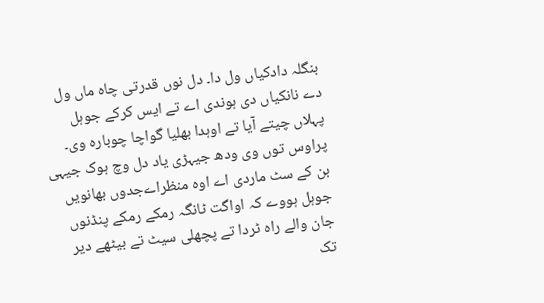بنگلہ دادکیاں ول دا۔ دل نوں قدرتی چاہ ماں ول دے نانکیاں دی ہوندی اے تے ایس کرکے جوہل پہلاں چیتے آیا تے اوہدا بھلیا گواچا چوبارہ وی۔ پراوس توں وی ودھ جیہڑی یاد دل وچ ہوک جیہی بن کے سٹ ماردی اے اوہ منظراےجدوں بھانویں جوہل ہووے کہ اواگت ٹانگہ رمکے رمکے پنڈنوں جان والے راہ ٹردا تے پچھلی سیٹ تے بیٹھے دیر تک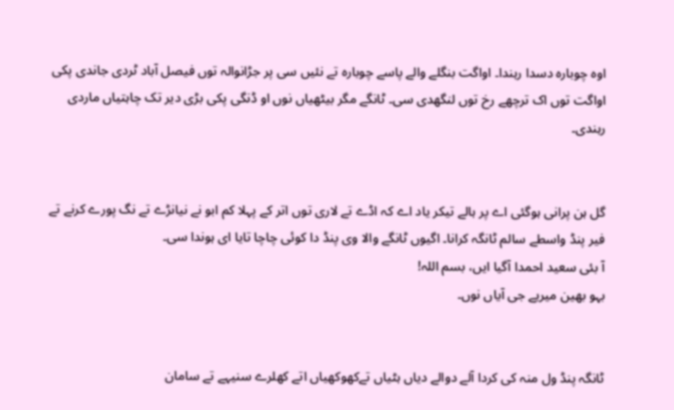اوہ چوبارہ دسدا رہندا۔ اواگت بنگلے والے پاسے چوبارہ تے نئیں سی پر جڑانوالہ توں فیصل آباد ٹردی جاندی پکی اواگت توں اک ترچھے رخ توں لنگھدی سی۔ ٹانگے مگر بیٹھیاں نوں او ڈنگی پکی بڑی دیر تک چاہتیاں ماردی رہندی۔


گل ہن پرانی ہوگئی اے پر ہالے تیکر یاد اے کہ اڈے تے لاری توں اتر کے پہلا کم ابو نے نیانڑے تے نگ پورے کرنے تے فیر پنڈ واسطے سالم ٹانگہ کرانا۔ اگیوں ٹانگے والا وی پنڈ دا کوئی چاچا تایا ای ہوندا سی۔
آ بئی سعید احمدا آگیا ایں، بسم اللہ!
بہو بھین میریے جی آیاں نوں۔


ٹانگہ پنڈ ول منہ کی کردا آلے دوالے دیاں ہٹیاں تےکھوکھیاں اتے کھلرے سنیہے تے سامان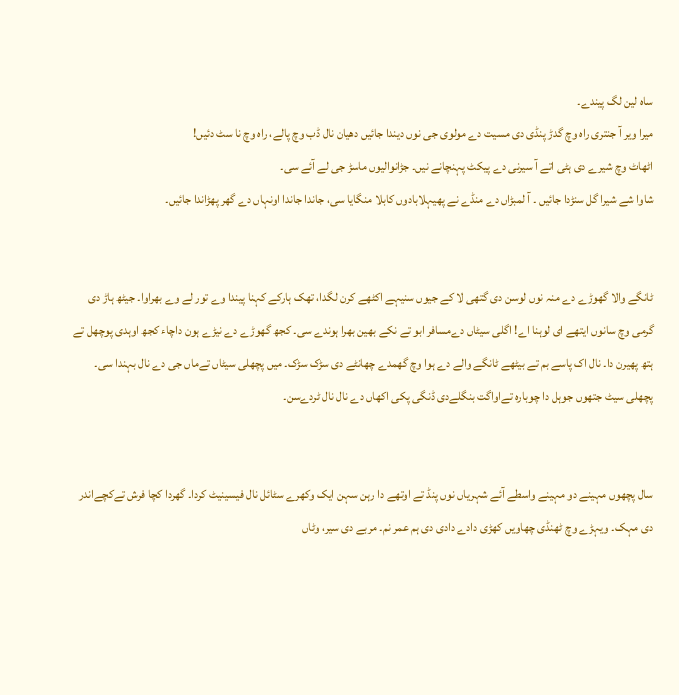ساہ لین لگ پیندے۔
میرا ویر آ جنتری راہ وچ گدڑ پنڈی دی مسیت دے مولوی جی نوں دیندا جائیں دھیان نال ڈب وچ پالے، راہ وچ نا سٹ دئیں!
اٹھاٹ وچ شیرے دی ہٹی اتے آ سیرنی دے پیکٹ پہنچانے نیں۔ جڑانوالیوں ماسڑ جی لے آئے سی۔
شاوا شے شیرا گل سنڑدا جائیں ۔ آ لمبڑاں دے منڈے نے پھیہلابادوں کابلا منگایا سی، جاندا جاندا اونہاں دے گھر پھڑاندا جائیں۔


ٹانگے والا گھوڑے دے منہ نوں لوسن دی گتھی لا کے جیوں سنیہے اکٹھے کرن لگدا، تھک ہارکے کہنا پیندا وے تور لے وے بھراوا۔ جیٹھ ہاڑ دی گرمی وچ سانوں ایتھے ای لوہنا اے! اگلی سیٹاں دےمسافر ابو تے نکے بھین بھرا ہوندے سی۔ کجھ گھوڑے دے نیڑے ہون داچاء کجھ اوہدی پوچھل تے ہتھ پھیرن دا۔ نال اک پاسے بم تے بیٹھے ٹانگے والے دے ہوا وچ گھمدے چھانٹے دی سڑک سڑک۔ میں پچھلی سیٹاں تےماں جی دے نال بہندا سی۔ پچھلی سیٹ جتھوں جوہل دا چوبارہ تےاواگت بنگلےدی ڈنگی پکی اکھاں دے نال نال ٹردےسن۔


سال پچھوں مہینے دو مہینے واسطے آئے شہریاں نوں پنڈ تے اوتھے دا رہن سہن ایک وکھرے سٹائل نال فیسینیٹ کردا۔ گھردا کچا فرش تےکچےاندر دی مہک۔ ویہڑے وچ ٹھنڈی چھاویں کھڑی دادے دادی دی ہم عمر نم۔ مربے دی سیر، وٹاں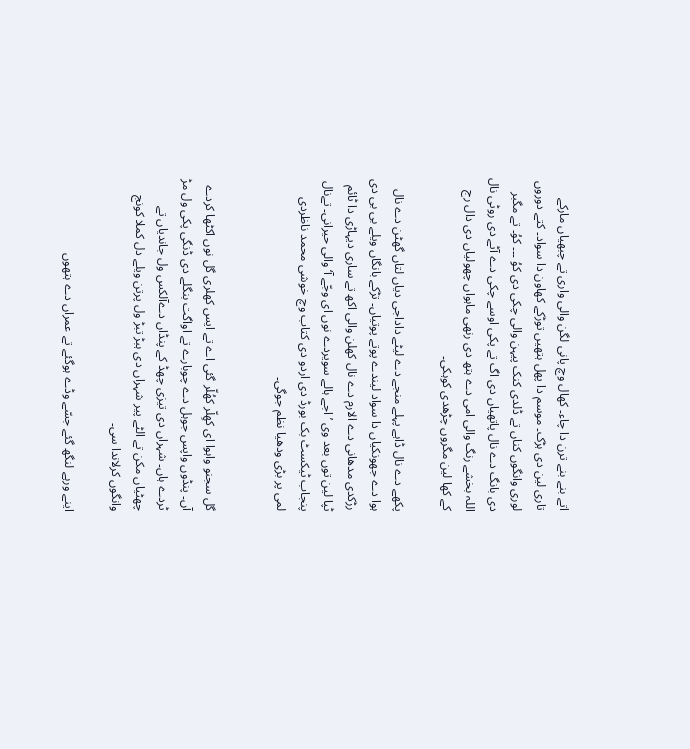اتے بنے بنے ترن دا چاء۔ کھال وچ پانی لگن والی واری تے چبھیاں مارکے تاری لین دی ہڑک۔ موسم دا پھل ہتھیں توڑکے کھاون دا سواد۔ کتے دوروں لوری وانگوں کناں تے ڈلدی کنک پیہن والی چکی دی کوُ ۔۔۔ کوُ۔ تے مگبر دی بانگ دے نال پاتھیاں دی اگ تے پکی اوسے چکی دے آٹے دی روٹی نال اللہ بخشے رنگ والی امی دے ہتھ دی رنھی ماہواں چھولیاں دی دال رج کے کھا لین مگروں چڑھدی کوہکی۔

پکھے دے نال ڈاہے پہلے منجے دے لیٹے داداجی دیاں لتاں گھٹن دے نال ہوا دے جھونکیاں دا سواد لیندے پوتے پوتیاں۔ تڑکے بانگاں ویلے بی بی دی رڑکدی مدھانی دے الارم دے نال کھلن والی اکھ تے ساری دیہاڑی دا ٹائم ٹپا لین توں بعد وی ’اجے ہالے سویردے نوں ای وجّے آ‘ والی حیرانی۔ تےنال پنجاب ٹیکسٹ بک بورڈ دی اردو دی کتاب وچ خوشی محمد ناظردی لمی پر بڑی ودھیا نظم جوگی۔


گل سجنو واہوا ای کھِلّر کھُلّر گئی اے تے ایس کھلری گل نوں اکٹھا کردے آں۔ پنڈوں واپس جوہل دے چوبارے تے اواگت بنگلے دی ڈنگی پکی ول مڑ ٹردے ہاں۔ شہراں دی تیزی چھڈ کے پنڈاں دےآلکس ول جاندیاں تے چھٹیاں مکن تے الٹے پیر شہراں دی ہبڑ تبڑ ول پرتن ویلے دل کملا کونج وانگوں کرلاندا سی۔

اینے ورہے لنگھ گئے جسّے وڈے ہوگئے تے عمراں دے ہتھوں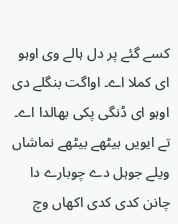کسے گئے پر دل ہالے وی اوہو ای کملا اے۔ اواگت بنگلے دی اوہو ای ڈنگی پکی بھالدا اے۔ تے ایویں بیٹھے بیٹھے نماشاں ویلے جوہل دے چوبارے دا چانن کدی کدی اکھاں وچ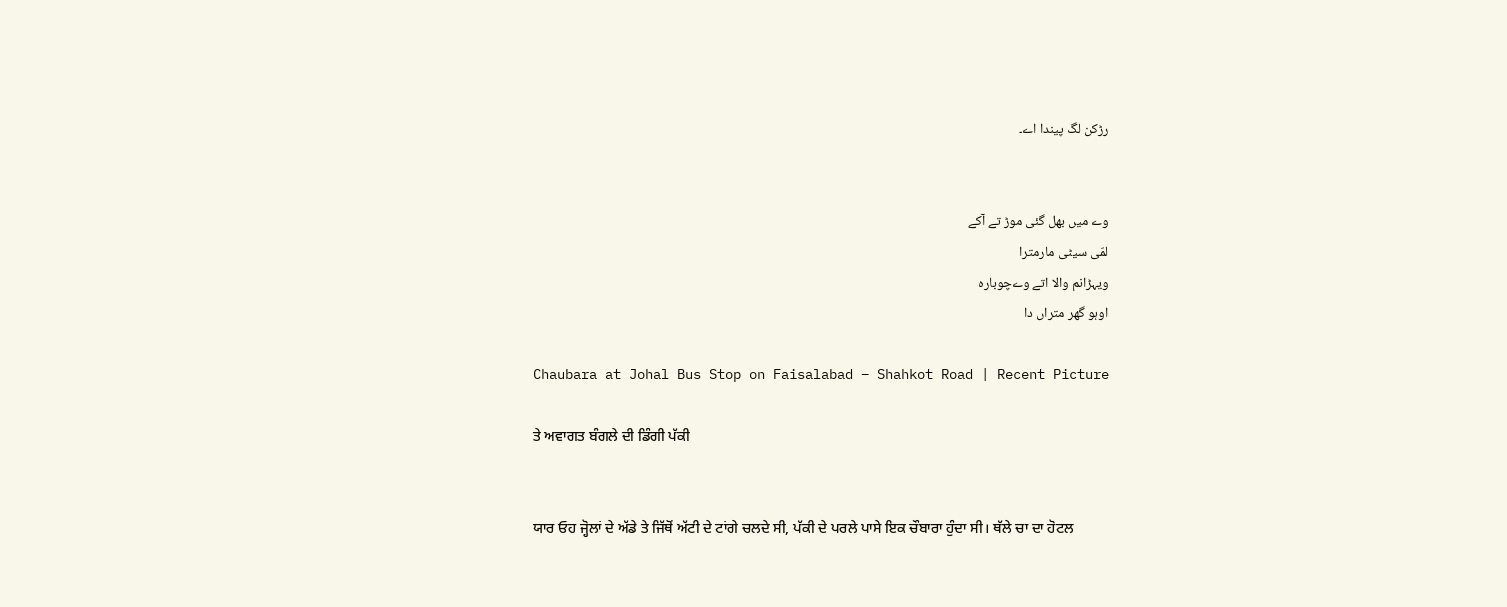رڑکن لگ پیندا اے۔


وے میں بھل گئی موڑ تے آکے
لمّی سیٹی مارمترا
ویہڑانم والا اتے وےچوبارہ
اوہو گھر متراں دا

Chaubara at Johal Bus Stop on Faisalabad – Shahkot Road | Recent Picture

ਤੇ ਅਵਾਗਤ ਬੰਗਲੇ ਦੀ ਡਿੰਗੀ ਪੱਕੀ


ਯਾਰ ਓਹ ਜ੍ਹੋਲਾਂ ਦੇ ਅੱਡੇ ਤੇ ਜਿੱਥੋਂ ਅੱਟੀ ਦੇ ਟਾਂਗੇ ਚਲਦੇ ਸੀ, ਪੱਕੀ ਦੇ ਪਰਲੇ ਪਾਸੇ ਇਕ ਚੌਬਾਰਾ ਹੁੰਦਾ ਸੀ। ਥੱਲੇ ਚਾ ਦਾ ਹੋਟਲ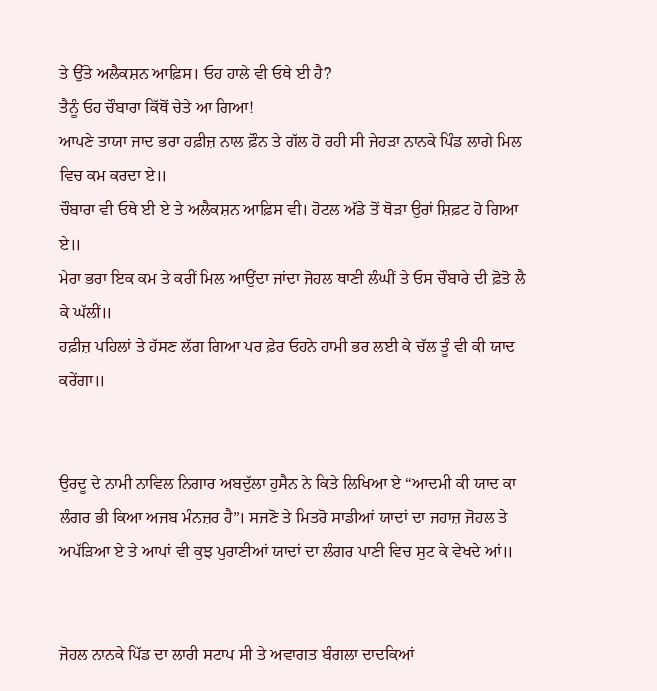ਤੇ ਉੱਤੇ ਅਲੈਕਸ਼ਨ ਆਫ਼ਿਸ। ਓਹ ਹਾਲੇ ਵੀ ਓਥੇ ਈ ਹੈ?
ਤੈਨੂੰ ਓਹ ਚੌਬਾਰਾ ਕਿੱਥੋਂ ਚੇਤੇ ਆ ਗਿਆ!
ਆਪਣੇ ਤਾਯਾ ਜਾਦ ਭਰਾ ਹਫ਼ੀਜ਼ ਨਾਲ ਫ਼ੌਨ ਤੇ ਗੱਲ ਹੋ ਰਹੀ ਸੀ ਜੇਹੜਾ ਨਾਨਕੇ ਪਿੰਡ ਲਾਗੇ ਮਿਲ ਵਿਚ ਕਮ ਕਰਦਾ ਏ॥
ਚੌਬਾਰਾ ਵੀ ਓਥੇ ਈ ਏ ਤੇ ਅਲੈਕਸ਼ਨ ਆਫ਼ਿਸ ਵੀ। ਹੋਟਲ ਅੱਡੇ ਤੋਂ ਥੋੜਾ ਉਰਾਂ ਸ਼ਿਫ਼ਟ ਹੋ ਗਿਆ ਏ॥
ਮੇਰਾ ਭਰਾ ਇਕ ਕਮ ਤੇ ਕਰੀਂ ਮਿਲ ਆਉਂਦਾ ਜਾਂਦਾ ਜੋਹਲ ਥਾਣੀ ਲੰਘੀਂ ਤੇ ਓਸ ਚੌਬਾਰੇ ਦੀ ਫ਼ੋਤੋ ਲੈ ਕੇ ਘੱਲੀਂ॥
ਹਫ਼ੀਜ਼ ਪਹਿਲਾਂ ਤੇ ਹੱਸਣ ਲੱਗ ਗਿਆ ਪਰ ਫ਼ੇਰ ਓਹਨੇ ਹਾਮੀ ਭਰ ਲਈ ਕੇ ਚੱਲ ਤੂੰ ਵੀ ਕੀ ਯਾਦ ਕਰੇਂਗਾ॥


ਉਰਦੂ ਦੇ ਨਾਮੀ ਨਾਵਿਲ ਨਿਗਾਰ ਅਬਦੁੱਲਾ ਹੁਸੈਨ ਨੇ ਕਿਤੇ ਲਿਖਿਆ ਏ “ਆਦਮੀ ਕੀ ਯਾਦ ਕਾ ਲੰਗਰ ਭੀ ਕਿਆ ਅਜਬ ਮੰਨਜ਼ਰ ਹੈ”। ਸਜਣੋ ਤੇ ਮਿਤਰੋ ਸਾਡੀਆਂ ਯਾਦਾਂ ਦਾ ਜਹਾਜ਼ ਜੋਹਲ ਤੇ ਅਪੱੜਿਆ ਏ ਤੇ ਆਪਾਂ ਵੀ ਕੁਝ ਪੁਰਾਣੀਆਂ ਯਾਦਾਂ ਦਾ ਲੰਗਰ ਪਾਣੀ ਵਿਚ ਸੁਟ ਕੇ ਵੇਖਦੇ ਆਂ॥


ਜੋਹਲ ਨਾਨਕੇ ਪਿੱਡ ਦਾ ਲਾਰੀ ਸਟਾਪ ਸੀ ਤੇ ਅਵਾਗਤ ਬੰਗਲਾ ਦਾਦਕਿਆਂ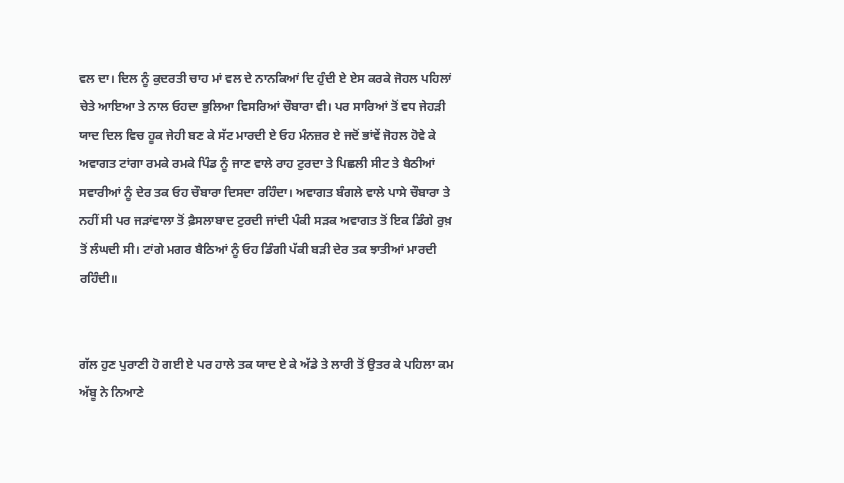ਵਲ ਦਾ। ਦਿਲ ਨੂੰ ਕੁਦਰਤੀ ਚਾਹ ਮਾਂ ਵਲ ਦੇ ਨਾਨਕਿਆਂ ਦਿ ਹੁੰਦੀ ਏ ਏਸ ਕਰਕੇ ਜੋਹਲ ਪਹਿਲਾਂ ਚੇਤੇ ਆਇਆ ਤੇ ਨਾਲ ਓਹਦਾ ਭੁਲਿਆ ਵਿਸਰਿਆਂ ਚੌਬਾਰਾ ਵੀ। ਪਰ ਸਾਰਿਆਂ ਤੋਂ ਵਧ ਜੇਹੜੀ ਯਾਦ ਦਿਲ ਵਿਚ ਹੂਕ ਜੇਹੀ ਬਣ ਕੇ ਸੱਟ ਮਾਰਦੀ ਏ ਓਹ ਮੰਨਜ਼ਰ ਏ ਜਦੋਂ ਭਾਂਵੇਂ ਜੋਹਲ ਹੋਵੇ ਕੇ ਅਵਾਗਤ ਟਾਂਗਾ ਰਮਕੇ ਰਮਕੇ ਪਿੰਡ ਨੂੰ ਜਾਣ ਵਾਲੇ ਰਾਹ ਟੁਰਦਾ ਤੇ ਪਿਛਲੀ ਸੀਟ ਤੇ ਬੈਠੀਆਂ ਸਵਾਰੀਆਂ ਨੂੰ ਦੇਰ ਤਕ ਓਹ ਚੌਬਾਰਾ ਦਿਸਦਾ ਰਹਿੰਦਾ। ਅਵਾਗਤ ਬੰਗਲੇ ਵਾਲੇ ਪਾਸੇ ਚੌਬਾਰਾ ਤੇ ਨਹੀਂ ਸੀ ਪਰ ਜੜਾਂਵਾਲਾ ਤੋਂ ਫ਼ੈਸਲਾਬਾਦ ਟੁਰਦੀ ਜਾਂਦੀ ਪੰਕੀ ਸੜਕ ਅਵਾਗਤ ਤੋਂ ਇਕ ਡਿੰਗੇ ਰੁਖ਼ ਤੋਂ ਲੰਘਦੀ ਸੀ। ਟਾਂਗੇ ਮਗਰ ਬੈਠਿਆਂ ਨੂੰ ਓਹ ਡਿੰਗੀ ਪੱਕੀ ਬੜੀ ਦੇਰ ਤਕ ਝਾਤੀਆਂ ਮਾਰਦੀ ਰਹਿੰਦੀ॥


ਗੱਲ ਹੁਣ ਪੁਰਾਣੀ ਹੋ ਗਈ ਏ ਪਰ ਹਾਲੇ ਤਕ ਯਾਦ ਏ ਕੇ ਅੱਡੇ ਤੇ ਲਾਰੀ ਤੋਂ ਉਤਰ ਕੇ ਪਹਿਲਾ ਕਮ ਅੱਬੂ ਨੇ ਨਿਆਣੇ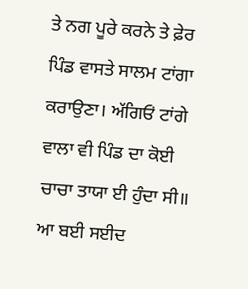ਤੇ ਨਗ ਪੂਰੇ ਕਰਨੇ ਤੇ ਫ਼ੇਰ ਪਿੰਡ ਵਾਸਤੇ ਸਾਲਮ ਟਾਂਗਾ ਕਰਾਉਣਾ। ਅੱਗਿਓਂ ਟਾਂਗੇ ਵਾਲਾ ਵੀ ਪਿੰਡ ਦਾ ਕੋਈ ਚਾਚਾ ਤਾਯਾ ਈ ਹੁੰਦਾ ਸੀ॥
ਆ ਬਈ ਸਈਦ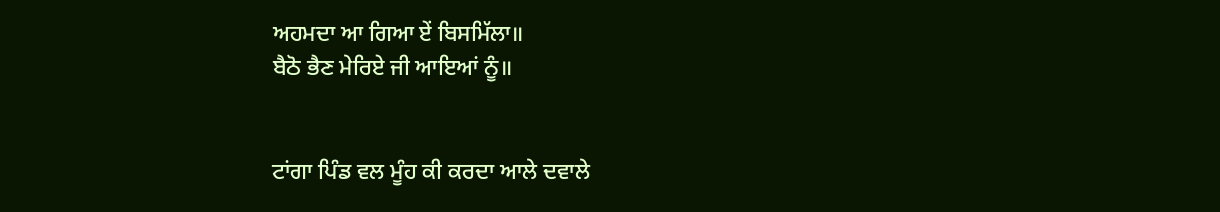ਅਹਮਦਾ ਆ ਗਿਆ ਏਂ ਬਿਸਮਿੱਲਾ॥
ਬੈਠੋ ਭੈਣ ਮੇਰਿਏ ਜੀ ਆਇਆਂ ਨੂੰ॥


ਟਾਂਗਾ ਪਿੰਡ ਵਲ ਮੂੰਹ ਕੀ ਕਰਦਾ ਆਲੇ ਦਵਾਲੇ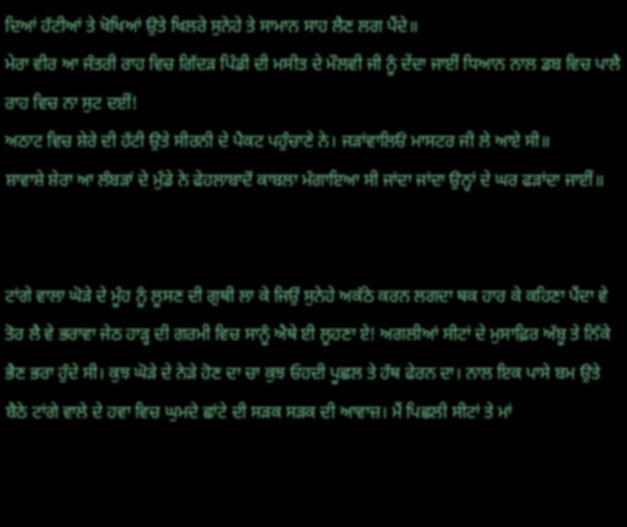ਦਿਆਂ ਹੱਟੀਆਂ ਤੇ ਖੋਖਿਆਂ ਉਤੇ ਖਿਲਰੇ ਸੁਨੇਹੇ ਤੇ ਸਾਮਾਨ ਸਾਹ ਲੈਣ ਲਗ ਪੈਂਦੇ॥
ਮੇਰਾ ਵੀਰ ਆ ਜੰਤਰੀ ਰਾਹ ਵਿਚ ਗਿੱਦੜ ਪਿੰਡੀ ਦੀ ਮਸੀਤ ਦੇ ਮੌਲਵੀ ਜੀ ਨੂੰ ਦੇਂਦਾ ਜਾਈਂ ਧਿਆਨ ਨਾਲ ਡਬ ਵਿਚ ਪਾਲੈ ਰਾਹ ਵਿਚ ਨਾ ਸੁਟ ਦਈਂ!
ਅਠਾਟ ਵਿਚ ਸ਼ੇਰੇ ਦੀ ਹੱਟੀ ਉਤੇ ਸੀਰਨੀ ਦੇ ਪੈਕਟ ਪਹੁੰਚਾਣੇ ਨੇ। ਜੜਾਂਵਾਲਿਓਂ ਮਾਸਟਰ ਜੀ ਲੇ ਆਏ ਸੀ॥
ਸ਼ਾਵਾਸ਼ੇ ਸ਼ੇਰਾ ਆ ਲੰਬੜਾਂ ਦੇ ਮੁੰਡੇ ਨੇ ਫੇਹਲਾਬਾਦੋਂ ਕਾਬਲਾ ਮੰਗਾਇਆ ਸੀ ਜਾਂਦਾ ਜਾਂਦਾ ਉਨ੍ਹਾਂ ਦੇ ਘਰ ਫੜਾਂਦਾ ਜਾਈਂ॥


ਟਾਂਗੇ ਵਾਲਾ ਘੋੜੇ ਦੇ ਮੂੰਹ ਨੂੰ ਲੂਸਣ ਦੀ ਗੁਥੀ ਲਾ ਕੇ ਜਿਉਂ ਸੁਨੇਹੇ ਅਕੱਠੇ ਕਰਨ ਲਗਦਾ ਥਕ ਹਾਰ ਕੇ ਕਹਿਣਾ ਪੈਂਦਾ ਵੇ ਤੋਰ ਲੈ ਵੇ ਭਰਾਵਾ ਜੇਠ ਹਾੜ੍ਹ ਦੀ ਗਰਮੀ ਵਿਚ ਸਾਨੂੰ ਐਥੇ ਈ ਲੂਹਣਾ ਏ! ਅਗਲੀਆਂ ਸੀਟਾਂ ਦੇ ਮੁਸਾਫ਼ਿਰ ਅੱਬੂ ਤੇ ਨਿੱਕੇ ਭੈਣ ਭਰਾ ਹੁੰਦੇ ਸੀ। ਕੁਝ ਘੋੜੇ ਦੇ ਨੇੜੇ ਹੋਣ ਦਾ ਚਾ ਕੁਝ ਓਹਦੀ ਪੂਛਲ ਤੇ ਹੱਥ ਫੇਰਨ ਦਾ। ਨਾਲ ਇਕ ਪਾਸੇ ਬਮ ਉਤੇ ਬੈਠੇ ਟਾਂਗੇ ਵਾਲੇ ਦੇ ਹਵਾ ਵਿਚ ਘੁਮਦੇ ਛਾਂਟੇ ਦੀ ਸੜਕ ਸੜਕ ਦੀ ਆਵਾਜ਼। ਮੈਂ ਪਿਛਲੀ ਸੀਟਾਂ ਤੇ ਮਾਂ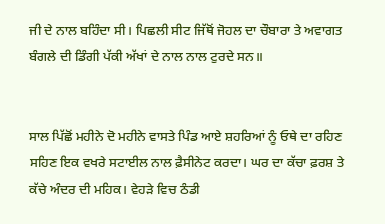ਜੀ ਦੇ ਨਾਲ ਬਹਿੰਦਾ ਸੀ। ਪਿਛਲੀ ਸੀਟ ਜਿੱਥੋਂ ਜੋਹਲ ਦਾ ਚੌਬਾਰਾ ਤੇ ਅਵਾਗਤ ਬੰਗਲੇ ਦੀ ਡਿੰਗੀ ਪੱਕੀ ਅੱਖਾਂ ਦੇ ਨਾਲ ਨਾਲ ਟੁਰਦੇ ਸਨ॥


ਸਾਲ ਪਿੱਛੋਂ ਮਹੀਨੇ ਦੋ ਮਹੀਨੇ ਵਾਸਤੇ ਪਿੰਡ ਆਏ ਸ਼ਹਰਿਆਂ ਨੂੰ ਓਥੇ ਦਾ ਰਹਿਣ ਸਹਿਣ ਇਕ ਵਖਰੇ ਸਟਾਈਲ ਨਾਲ ਫ਼ੈਸੀਨੇਟ ਕਰਦਾ। ਘਰ ਦਾ ਕੱਚਾ ਫ਼ਰਸ਼ ਤੇ ਕੱਚੇ ਅੰਦਰ ਦੀ ਮਹਿਕ। ਵੇਹੜੇ ਵਿਚ ਠੰਡੀ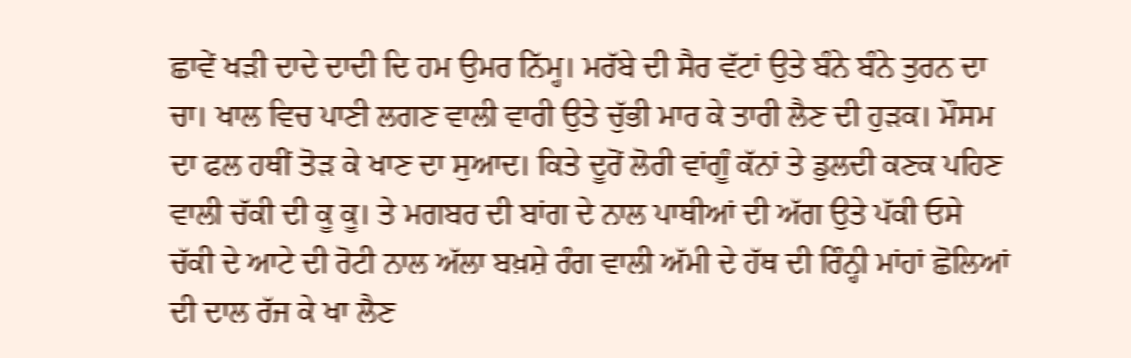ਛਾਵੇਂ ਖੜੀ ਦਾਦੇ ਦਾਦੀ ਦਿ ਹਮ ਉਮਰ ਨਿੱਮ੍ਹ। ਮਰੱਬੇ ਦੀ ਸੈਰ ਵੱਟਾਂ ਉਤੇ ਬੰਨੇ ਬੰਨੇ ਤੁਰਨ ਦਾ ਚਾ। ਖਾਲ ਵਿਚ ਪਾਣੀ ਲਗਣ ਵਾਲੀ ਵਾਰੀ ਉਤੇ ਚੁੱਭੀ ਮਾਰ ਕੇ ਤਾਰੀ ਲੈਣ ਦੀ ਹੁੜਕ। ਮੌਸਮ ਦਾ ਫਲ ਹਥੀਂ ਤੋੜ ਕੇ ਖਾਣ ਦਾ ਸੁਆਦ। ਕਿਤੇ ਦੂਰੋਂ ਲੋਰੀ ਵਾਂਗੂੰ ਕੱਨਾਂ ਤੇ ਡੁਲਦੀ ਕਣਕ ਪਹਿਣ ਵਾਲੀ ਚੱਕੀ ਦੀ ਕੂ ਕੂ। ਤੇ ਮਗਬਰ ਦੀ ਬਾਂਗ ਦੇ ਨਾਲ ਪਾਥੀਆਂ ਦੀ ਅੱਗ ਉਤੇ ਪੱਕੀ ਓਸੇ ਚੱਕੀ ਦੇ ਆਟੇ ਦੀ ਰੋਟੀ ਨਾਲ ਅੱਲਾ ਬਖ਼ਸ਼ੇ ਰੰਗ ਵਾਲੀ ਅੱਮੀ ਦੇ ਹੱਥ ਦੀ ਰਿੰਨ੍ਹੀ ਮਾਂਹਾਂ ਛੋਲਿਆਂ ਦੀ ਦਾਲ ਰੱਜ ਕੇ ਖਾ ਲੈਣ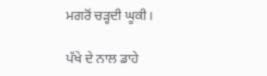ਮਗਰੋਂ ਚੜ੍ਹਦੀ ਘੂਕੀ।

ਪੱਖੇ ਦੇ ਨਾਲ ਡਾਹੇ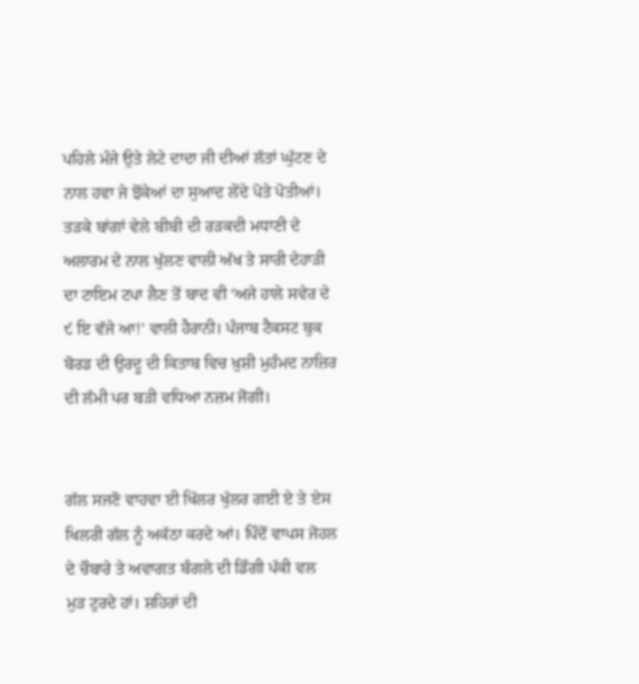ਪਹਿਲੇ ਮੰਜੇ ਉਤੇ ਲੇਟੇ ਦਾਦਾ ਜੀ ਦੀਆਂ ਲੱਤਾਂ ਘੁੱਟਣ ਦੇ ਨਾਲ ਹਵਾ ਜੇ ਝੋਂਕੇਆਂ ਦਾ ਸੁਆਦ ਲੇਂਦੇ ਪੋਤੇ ਪੋਤੀਆਂ। ਤੜਕੇ ਬਾਂਗਾਂ ਵੇਲੇ ਬੀਬੀ ਦੀ ਰੜਕਦੀ ਮਧਾਣੀ ਦੇ ਅਲਾਰਮ ਦੇ ਨਾਲ ਖੁੱਲਣ ਵਾਲੀ ਅੱਖ ਤੇ ਸਾਰੀ ਦੇਹਾੜੀ ਦਾ ਟਾਇਮ ਟਪਾ ਲੈਣ ਤੋਂ ਬਾਦ ਵੀ ‘ਅਜੇ ਹਾਲੇ ਸਵੇਰ ਦੇ ੯ ਇ ਵੱਜੇ ਆ!’ ਵਾਲੀ ਹੈਰਾਨੀ। ਪੰਜਾਬ ਟੈਕਸਟ ਬੁਕ ਬੋਰਡ ਦੀ ਉਰਦੂ ਦੀ ਕਿਤਾਬ ਵਿਚ ਖ਼ੁਸ਼ੀ ਮੁਹੰਮਦ ਨਾਜ਼ਿਰ ਦੀ ਲੱਮੀ ਪਰ ਬੜੀ ਵਧਿਆ ਨਜ਼ਮ ਜੋਗੀ।


ਗੱਲ ਸਜਣੋ ਵਾਹਵਾ ਈ ਖਿੱਲਰ ਖੁੱਲਰ ਗਈ ਏ ਤੇ ਏਸ ਖਿਲਰੀ ਗੱਲ ਨੂੰ ਅਕੱਠਾ ਕਰਦੇ ਆਂ। ਪਿੰਦੋਂ ਵਾਪਸ ਜੋਹਲ ਦੇ ਚੌਬਾਰੇ ਤੇ ਅਵਾਗਤ ਬੰਗਲੇ ਦੀ ਡਿੰਗੀ ਪੱਕੀ ਵਲ ਮੁੜ ਟੁਰਦੇ ਹਾਂ। ਸ਼ਹਿਰਾਂ ਦੀ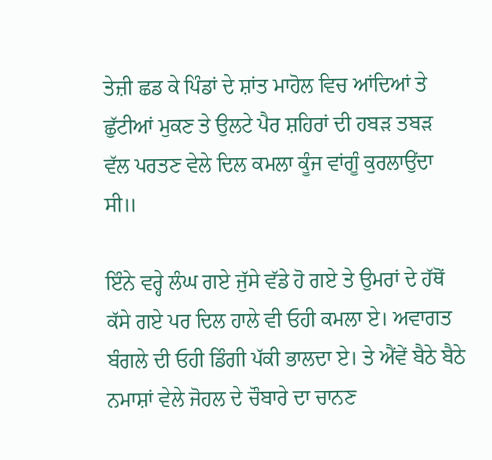ਤੇਜ਼ੀ ਛਡ ਕੇ ਪਿੰਡਾਂ ਦੇ ਸ਼ਾਂਤ ਮਾਹੋਲ ਵਿਚ ਆਂਦਿਆਂ ਤੇ ਛੁੱਟੀਆਂ ਮੁਕਣ ਤੇ ਉਲਟੇ ਪੈਰ ਸ਼ਹਿਰਾਂ ਦੀ ਹਬੜ ਤਬੜ ਵੱਲ ਪਰਤਣ ਵੇਲੇ ਦਿਲ ਕਮਲਾ ਕੂੰਜ ਵਾਂਗੂੰ ਕੁਰਲਾਉਂਦਾ ਸੀ॥

ਇੰਨੇ ਵਰ੍ਹੇ ਲੰਘ ਗਏ ਜੁੱਸੇ ਵੱਡੇ ਹੋ ਗਏ ਤੇ ਉਮਰਾਂ ਦੇ ਹੱਥੋਂ ਕੱਸੇ ਗਏ ਪਰ ਦਿਲ ਹਾਲੇ ਵੀ ਓਹੀ ਕਮਲਾ ਏ। ਅਵਾਗਤ ਬੰਗਲੇ ਦੀ ਓਹੀ ਡਿੰਗੀ ਪੱਕੀ ਭਾਲਦਾ ਏ। ਤੇ ਐਂਵੇਂ ਬੈਠੇ ਬੈਠੇ ਨਮਾਸ਼ਾਂ ਵੇਲੇ ਜੋਹਲ ਦੇ ਚੌਬਾਰੇ ਦਾ ਚਾਨਣ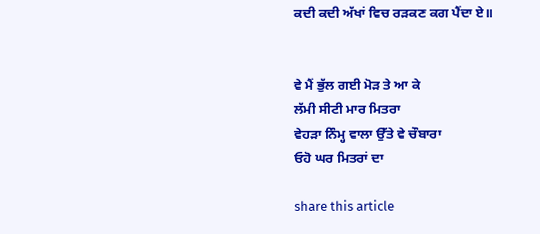ਕਦੀ ਕਦੀ ਅੱਖਾਂ ਵਿਚ ਰੜਕਣ ਕਗ ਪੈਂਦਾ ਏ॥


ਵੇ ਮੈਂ ਭੁੱਲ ਗਈ ਮੋੜ ਤੇ ਆ ਕੇ
ਲੱਮੀ ਸੀਟੀ ਮਾਰ ਮਿਤਰਾ
ਵੇਹੜਾ ਨਿੰਮ੍ਹ ਵਾਲਾ ਉੱਤੇ ਵੇ ਚੌਬਾਰਾ
ਓਹੋ ਘਰ ਮਿਤਰਾਂ ਦਾ

share this article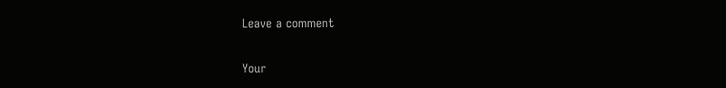Leave a comment

Your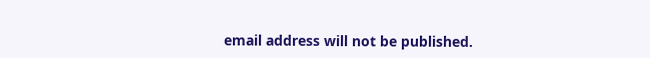email address will not be published.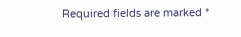Required fields are marked *